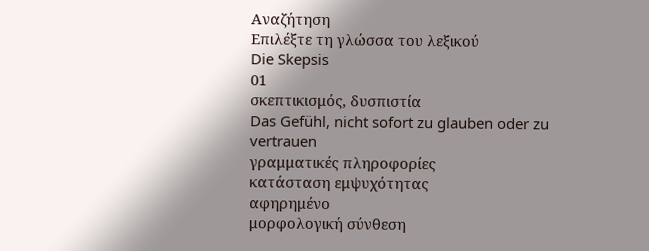Αναζήτηση
Επιλέξτε τη γλώσσα του λεξικού
Die Skepsis
01
σκεπτικισμός, δυσπιστία
Das Gefühl, nicht sofort zu glauben oder zu vertrauen
γραμματικές πληροφορίες
κατάσταση εμψυχότητας
αφηρημένο
μορφολογική σύνθεση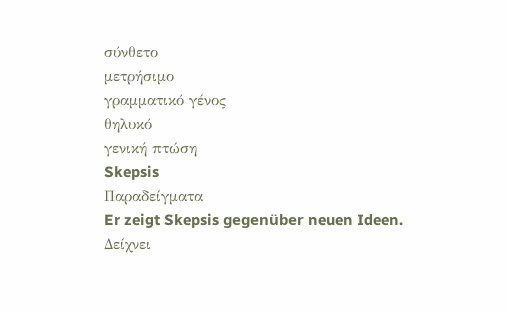σύνθετο
μετρήσιμο
γραμματικό γένος
θηλυκό
γενική πτώση
Skepsis
Παραδείγματα
Er zeigt Skepsis gegenüber neuen Ideen.
Δείχνει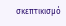σκεπτικισμό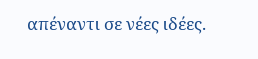απέναντι σε νέες ιδέες.